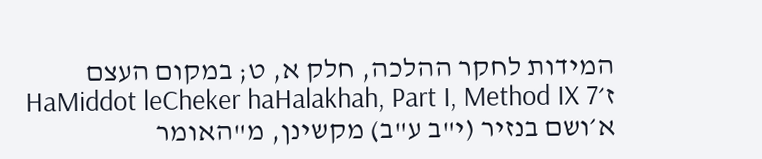המידות לחקר ההלכה, חלק א, ט; במקום העצם ז׳HaMiddot leCheker haHalakhah, Part I, Method IX 7
א׳ושם בנזיר (י"ב ע"ב) מקשינן, מ"האומר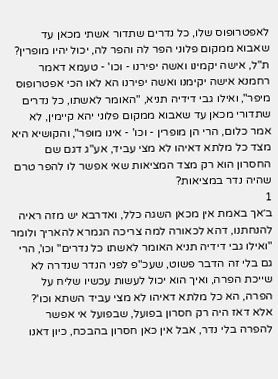לאפטרופוס שלו, כל נדרים שתדור אשתי מכאן עד שאבוא ממקום פלוני הפר לה והפר לה, יכול יהיו מופרין? ת"ל, אישה יקמינו ואשה יפירנו - וכו' - טעמא דאמר רחמנא אישה יקימנו ואשה יפירנו הא לאו הכי אפטרופוס מיפר", ואילו גבי דידיה תניא, "האומר לאשתו, כל נדרים שתדורי מכאן עד שאבוא ממקום פלוני יהא קיימין, לא אמר כלום, הרי הן מופרין - וכו' - אינו מופר", והקושיא היא מצד כל מלתא דאיהו לא מצי עביד, אע"ג דגם שם החסרון הוא רק מצד המציאות שאי אפשר לו להפר טרם שהיה נדר במציאות?
1
ב׳אך באמת אין מכאן השגה כלל, ואדרבא יש מזה ראיה להנחתנו, דהא לכאורה למה צריכה הגמרא להאריך ולומר "ואילו גבי דידיה תניא האומר לאשתו כל נדרים" וכו', הרי גם בלי זה הדבר פשוט, שעכ"פ לפני הנדר שנדרה לא שייכת הפרה, ואיך הוא יכול לעשות עכשיו שליח על הפרה, הא כל מלתא דאיהו לא מצי עביד השתא וכו'? אלא דאז היה רק חסרון בפועל, שבפועל אי אפשר להפרה בלי נדר, אבל אין כאן חסרון בהבכח, כיון דאנו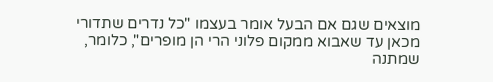מוצאים שגם אם הבעל אומר בעצמו "כל נדרים שתדורי מכאן עד שאבוא ממקום פלוני הרי הן מופרים", כלומר, שמתנה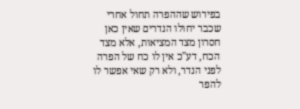בפירוש שההפרה תחול אחרי שכבר יחולו הנדרים שאין כאן חסרון מצד המציאות, אלא מצד הכח, דע"כ אין לו כח של הפרה לפני הנדר, ולא רק שאי אפשר לו להפר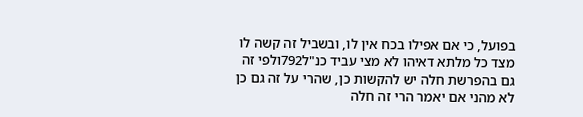בפועל, כי אם אפילו בכח אין לו, ובשביל זה קשה לו מצד כל מלתא דאיהו לא מצי עביד כנ"ל792ולפי זה גם בהפרשת חלה יש להקשות כן, שהרי על זה גם כן לא מהני אם יאמר הרי זה חלה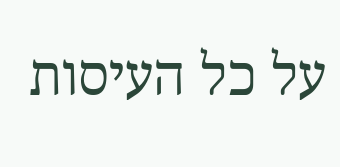על כל העיסות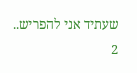שעתיד אני להפריש..
2